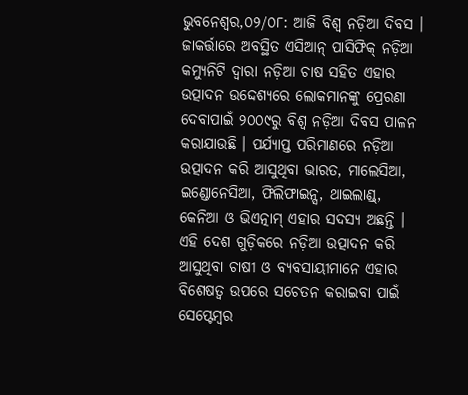ଭୁବନେଶ୍ୱର,୦୨/୦୮: ଆଜି ବିଶ୍ୱ ନଡ଼ିଆ ଦିବସ । ଜାକର୍ତ୍ତାରେ ଅବସ୍ଥିତ ଏସିଆନ୍ ପାସିଫିକ୍ ନଡ଼ିଆ କମ୍ୟୁନିଟି ଦ୍ୱାରା ନଡ଼ିଆ ଚାଷ ସହିତ ଏହାର ଉତ୍ପାଦନ ଉଦ୍ଦେଶ୍ୟରେ ଲୋକମାନଙ୍କୁ ପ୍ରେରଣା ଦେବାପାଇଁ ୨୦୦୯ରୁ ବିଶ୍ୱ ନଡ଼ିଆ ଦିବସ ପାଳନ କରାଯାଉଛି । ପର୍ଯ୍ୟାପ୍ତ ପରିମାଣରେ ନଡ଼ିଆ ଉତ୍ପାଦନ କରି ଆସୁଥିବା ଭାରତ, ମାଲେସିଆ, ଇଣ୍ଡୋନେସିଆ, ଫିଲିଫାଇନ୍ସ, ଥାଇଲାଣ୍ଡ୍, କେନିଆ ଓ ଭିଏତ୍ନାମ୍ ଏହାର ସଦସ୍ୟ ଅଛନ୍ତି । ଏହି ଦେଶ ଗୁଡ଼ିକରେ ନଡ଼ିଆ ଉତ୍ପାଦନ କରି ଆସୁଥିବା ଚାଷୀ ଓ ବ୍ୟବସାୟୀମାନେ ଏହାର ବିଶେଷତ୍ୱ ଉପରେ ସଚେତନ କରାଇବା ପାଇଁ ସେପ୍ଟେମ୍ବର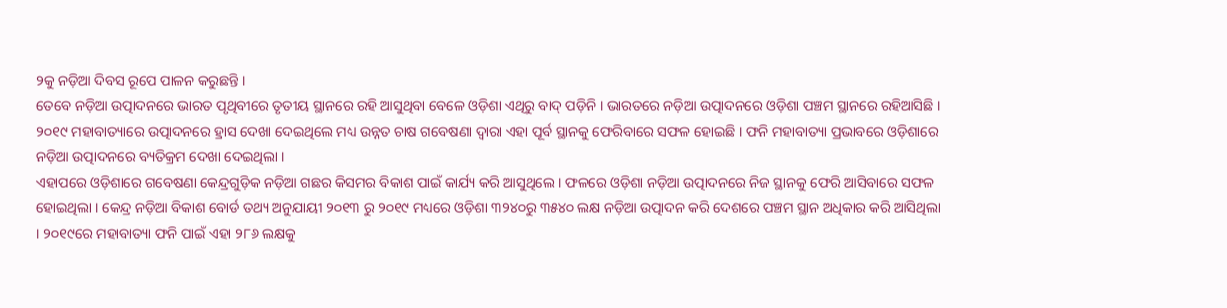୨କୁ ନଡ଼ିଆ ଦିବସ ରୂପେ ପାଳନ କରୁଛନ୍ତି ।
ତେବେ ନଡ଼ିଆ ଉତ୍ପାଦନରେ ଭାରତ ପୃଥିବୀରେ ତୃତୀୟ ସ୍ଥାନରେ ରହି ଆସୁଥିବା ବେଳେ ଓଡ଼ିଶା ଏଥିରୁ ବାଦ୍ ପଡ଼ିନି । ଭାରତରେ ନଡ଼ିଆ ଉତ୍ପାଦନରେ ଓଡ଼ିଶା ପଞ୍ଚମ ସ୍ଥାନରେ ରହିଆସିଛି । ୨୦୧୯ ମହାବାତ୍ୟାରେ ଉତ୍ପାଦନରେ ହ୍ରାସ ଦେଖା ଦେଇଥିଲେ ମଧ୍ୟ ଉନ୍ନତ ଚାଷ ଗବେଷଣା ଦ୍ୱାରା ଏହା ପୂର୍ବ ସ୍ଥାନକୁ ଫେରିବାରେ ସଫଳ ହୋଇଛି । ଫନି ମହାବାତ୍ୟା ପ୍ରଭାବରେ ଓଡ଼ିଶାରେ ନଡ଼ିଆ ଉତ୍ପାଦନରେ ବ୍ୟତିକ୍ରମ ଦେଖା ଦେଇଥିଲା ।
ଏହାପରେ ଓଡ଼ିଶାରେ ଗବେଷଣା କେନ୍ଦ୍ରଗୁଡ଼ିକ ନଡ଼ିଆ ଗଛର କିସମର ବିକାଶ ପାଇଁ କାର୍ଯ୍ୟ କରି ଆସୁଥିଲେ । ଫଳରେ ଓଡ଼ିଶା ନଡ଼ିଆ ଉତ୍ପାଦନରେ ନିଜ ସ୍ଥାନକୁ ଫେରି ଆସିବାରେ ସଫଳ ହୋଇଥିଲା । କେନ୍ଦ୍ର ନଡ଼ିଆ ବିକାଶ ବୋର୍ଡ ତଥ୍ୟ ଅନୁଯାୟୀ ୨୦୧୩ ରୁ ୨୦୧୯ ମଧ୍ୟରେ ଓଡ଼ିଶା ୩୨୪୦ରୁ ୩୫୪୦ ଲକ୍ଷ ନଡ଼ିଆ ଉତ୍ପାଦନ କରି ଦେଶରେ ପଞ୍ଚମ ସ୍ଥାନ ଅଧିକାର କରି ଆସିଥିଲା । ୨୦୧୯ରେ ମହାବାତ୍ୟା ଫନି ପାଇଁ ଏହା ୨୮୬ ଲକ୍ଷକୁ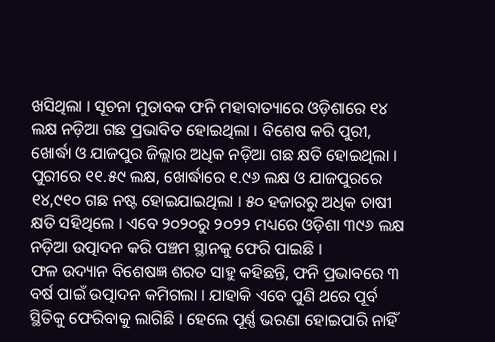ଖସିଥିଲା । ସୂଚନା ମୁତାବକ ଫନି ମହାବାତ୍ୟାରେ ଓଡ଼ିଶାରେ ୧୪ ଲକ୍ଷ ନଡ଼ିଆ ଗଛ ପ୍ରଭାବିତ ହୋଇଥିଲା । ବିଶେଷ କରି ପୁରୀ, ଖୋର୍ଦ୍ଧା ଓ ଯାଜପୁର ଜିଲ୍ଲାର ଅଧିକ ନଡ଼ିଆ ଗଛ କ୍ଷତି ହୋଇଥିଲା । ପୁରୀରେ ୧୧.୫୯ ଲକ୍ଷ, ଖୋର୍ଦ୍ଧାରେ ୧.୯୬ ଲକ୍ଷ ଓ ଯାଜପୁରରେ ୧୪,୯୧୦ ଗଛ ନଷ୍ଟ ହୋଇଯାଇଥିଲା । ୫୦ ହଜାରରୁ ଅଧିକ ଚାଷୀ କ୍ଷତି ସହିଥିଲେ । ଏବେ ୨୦୨୦ରୁ ୨୦୨୨ ମଧ୍ୟରେ ଓଡ଼ିଶା ୩୯୬ ଲକ୍ଷ ନଡ଼ିଆ ଉତ୍ପାଦନ କରି ପଞ୍ଚମ ସ୍ଥାନକୁ ଫେରି ପାଇଛି ।
ଫଳ ଉଦ୍ୟାନ ବିଶେଷଜ୍ଞ ଶରତ ସାହୁ କହିଛନ୍ତି, ଫନି ପ୍ରଭାବରେ ୩ ବର୍ଷ ପାଇଁ ଉତ୍ପାଦନ କମିଗଲା । ଯାହାକି ଏବେ ପୁଣି ଥରେ ପୂର୍ବ ସ୍ଥିତିକୁ ଫେରିବାକୁ ଲାଗିଛି । ହେଲେ ପୂର୍ଣ୍ଣ ଭରଣା ହୋଇପାରି ନାହିଁ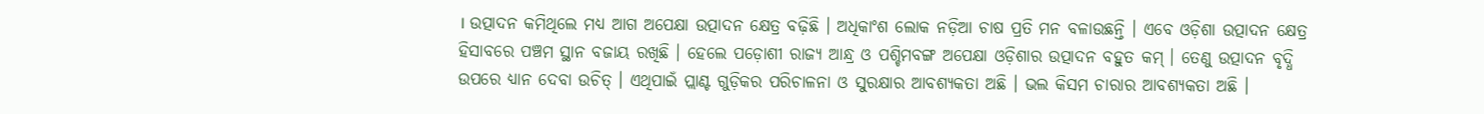। ଉତ୍ପାଦନ କମିଥିଲେ ମଧ୍ୟ ଆଗ ଅପେକ୍ଷା ଉତ୍ପାଦନ କ୍ଷେତ୍ର ବଢ଼ିଛି । ଅଧିକାଂଶ ଲୋକ ନଡ଼ିଆ ଚାଷ ପ୍ରତି ମନ ବଳାଉଛନ୍ତି । ଏବେ ଓଡ଼ିଶା ଉତ୍ପାଦନ କ୍ଷେତ୍ର ହିସାବରେ ପଞ୍ଚମ ସ୍ଥାନ ବଜାୟ ରଖିଛି । ହେଲେ ପଡ଼ୋଶୀ ରାଜ୍ୟ ଆନ୍ଧ୍ର ଓ ପଶ୍ଚିମବଙ୍ଗ ଅପେକ୍ଷା ଓଡ଼ିଶାର ଉତ୍ପାଦନ ବହୁତ କମ୍ । ତେଣୁ ଉତ୍ପାଦନ ବୃଦ୍ଧି ଉପରେ ଧ୍ୟାନ ଦେବା ଉଚିତ୍ । ଏଥିପାଇଁ ପ୍ଲାଣ୍ଟ ଗୁଡ଼ିକର ପରିଚାଳନା ଓ ସୁରକ୍ଷାର ଆବଶ୍ୟକତା ଅଛି । ଭଲ କିସମ ଚାରାର ଆବଶ୍ୟକତା ଅଛି ।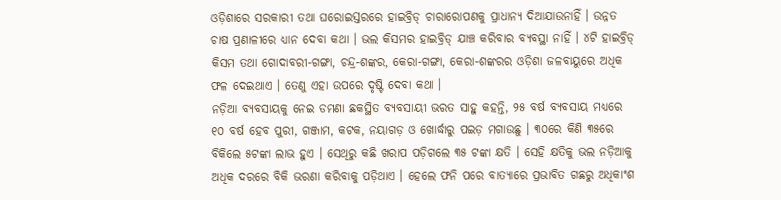ଓଡ଼ିଶାରେ ସରକାରୀ ତଥା ଘରୋଇସ୍ତରରେ ହାଇବ୍ରିଡ୍ ଚାରାରୋପଣକୁ ପ୍ରାଧାନ୍ୟ ଦିଆଯାଉନାହିଁ । ଉନ୍ନତ ଚାଷ ପ୍ରଣାଳୀରେ ଧ୍ୟାନ ଦେବା କଥା । ଭଲ କିସମର ହାଇବ୍ରିଡ୍ ଯାଞ୍ଚ କରିବାର ବ୍ୟବସ୍ଥା ନାହିଁ । ୪ଟି ହାଇବ୍ରିଡ୍ କିସମ ତଥା ଗୋଦାବରୀ-ଗଙ୍ଗା, ଚନ୍ଦ୍ର-ଶଙ୍କର, କେରା-ଗଙ୍ଗା, କେରା-ଶଙ୍କରର ଓଡ଼ିଶା ଜଳବାୟୁରେ ଅଧିକ ଫଳ ଦେଇଥାଏ । ତେଣୁ ଏହା ଉପରେ ଦୃଷ୍ଟି ଦେବା କଥା ।
ନଡ଼ିଆ ବ୍ୟବସାୟକୁ ନେଇ ଡମଣା ଛକସ୍ଥିତ ବ୍ୟବସାୟୀ ଭରତ ସାହୁ କହନ୍ତି, ୨୫ ବର୍ଷ ବ୍ୟବସାୟ ମଧ୍ୟରେ ୧୦ ବର୍ଷ ହେବ ପୁରୀ, ଗଞ୍ଜାମ, କଟକ, ନୟାଗଡ଼ ଓ ଖୋର୍ଦ୍ଧାରୁ ପଇଡ଼ ମଗାଉଛୁ । ୩୦ରେ କିଣି ୩୫ରେ ବିକିଲେ ୫ଟଙ୍କା ଲାଭ ହୁଏ । ସେଥିରୁ କଛି ଖରାପ ପଡ଼ିଗଲେ ୩୫ ଟଙ୍କା କ୍ଷତି । ସେହି କ୍ଷତିକୁ ଭଲ ନଡ଼ିଆକୁ ଅଧିକ ଦରରେ ବିକି ଭରଣା କରିବାକୁ ପଡ଼ିଥାଏ । ହେଲେ ଫନି ପରେ ବାତ୍ୟାରେ ପ୍ରଭାବିତ ଗଛରୁ ଅଧିକାଂଶ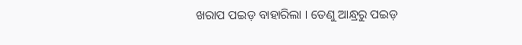ଖରାପ ପଇଡ଼ ବାହାରିଲା । ତେଣୁ ଆନ୍ଧ୍ରରୁ ପଇଡ଼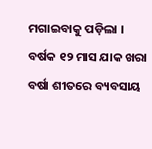ମଗାଇବାକୁ ପଡ଼ିଲା । ବର୍ଷକ ୧୨ ମାସ ଯାକ ଖରା ବର୍ଷା ଶୀତରେ ବ୍ୟବସାୟ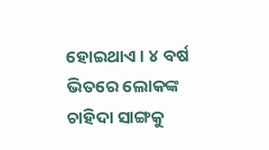ହୋଇଥାଏ । ୪ ବର୍ଷ ଭିତରେ ଲୋକଙ୍କ ଚାହିଦା ସାଙ୍ଗକୁ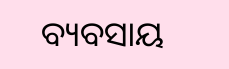ବ୍ୟବସାୟ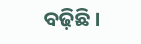ବଢ଼ିଛି ।